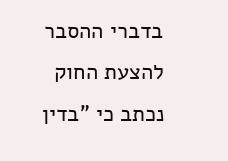בדברי ההסבר להצעת החוק נכתב כי "בדין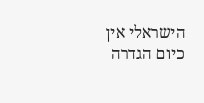הישראלי אין כיום הגדרה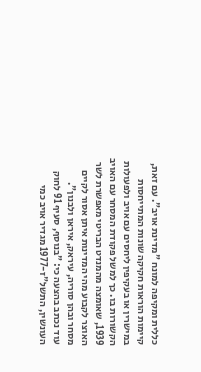כללית ומקיפה למונח "מדינת אויב". עם זאת, קיימות הוראות חקיקה שונות המתייחסות במישרין או בעקיפין ליחסים עם אויב ולפעולות הקשורות בו. כך למשל פקודת המסחר עם האויב 1939, שאומצה מהמנדט הבריטי מאפשרת לשר האוצר לקבוע מהי המדינות איתן אסור לקיים מסחר ובהן סוריה, עיראק, איראן ולבנון".
עוד נכתב בהצעה כי: "בנוסף, סעיף 91 לחוק העונשין, התשל"ז-1977 מגדיר אויב כמי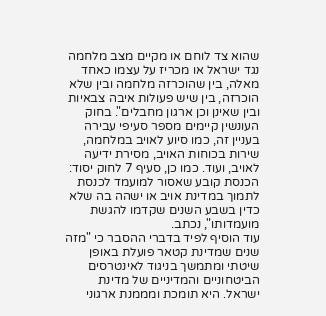שהוא צד לוחם או מקיים מצב מלחמה נגד ישראל או מכריז על עצמו כאחד מאלה, בין שהוכרזה מלחמה ובין שלא הוכרזה, בין שיש פעולות איבה צבאיות ובין שאינן וכן ארגון מחבלים". בחוק העונשין קיימים מספר סעיפי עבירה בעניין זה, כמו סיוע לאויב במלחמה, שירות בכוחות האויב, מסירת ידיעה לאויב, ועוד. כמו כן, סעיף 7 לחוק יסוד: הכנסת קובע שאסור למועמד לכנסת לתמוך במדינת אויב או ישהה בה שלא כדין בשבע השנים שקדמו להגשת מועמדותו", נכתב.
עוד הוסיף לפיד בדברי ההסבר כי "מזה שנים שמדינת קטאר פועלת באופן שיטתי ומתמשך בניגוד לאינטרסים הביטחוניים והמדיניים של מדינת ישראל. היא תומכת ומממנת ארגוני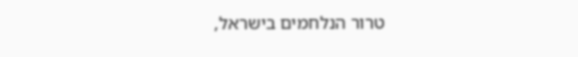טרור הנלחמים בישראל,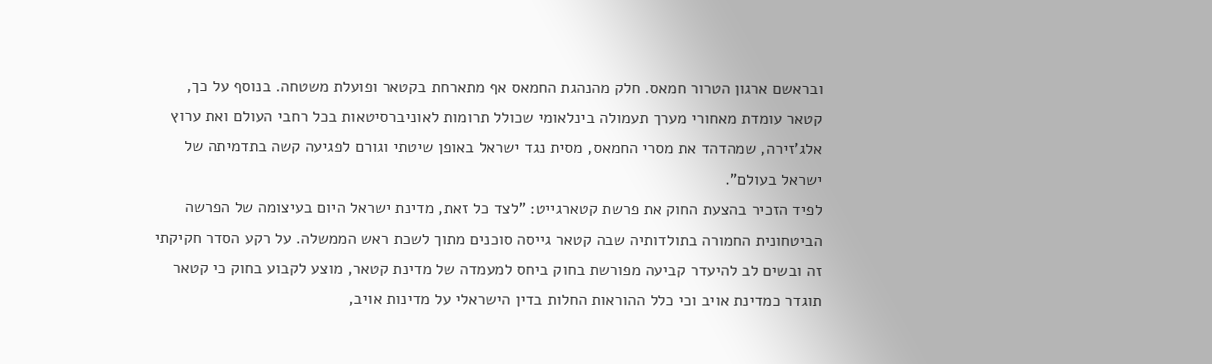ובראשם ארגון הטרור חמאס. חלק מהנהגת החמאס אף מתארחת בקטאר ופועלת משטחה. בנוסף על כך, קטאר עומדת מאחורי מערך תעמולה בינלאומי שכולל תרומות לאוניברסיטאות בכל רחבי העולם ואת ערוץ אלג'זירה, שמהדהד את מסרי החמאס, מסית נגד ישראל באופן שיטתי וגורם לפגיעה קשה בתדמיתה של ישראל בעולם".
לפיד הזכיר בהצעת החוק את פרשת קטארגייט: "לצד כל זאת, מדינת ישראל היום בעיצומה של הפרשה הביטחונית החמורה בתולדותיה שבה קטאר גייסה סוכנים מתוך לשכת ראש הממשלה. על רקע הסדר חקיקתי זה ובשים לב להיעדר קביעה מפורשת בחוק ביחס למעמדה של מדינת קטאר, מוצע לקבוע בחוק כי קטאר תוגדר כמדינת אויב וכי כלל ההוראות החלות בדין הישראלי על מדינות אויב,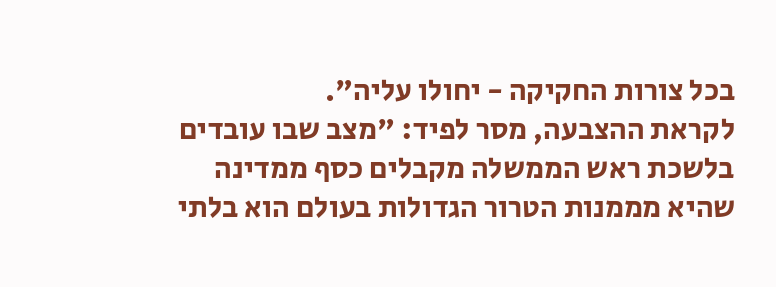בכל צורות החקיקה - יחולו עליה".
לקראת ההצבעה, מסר לפיד: "מצב שבו עובדים בלשכת ראש הממשלה מקבלים כסף ממדינה שהיא מממנות הטרור הגדולות בעולם הוא בלתי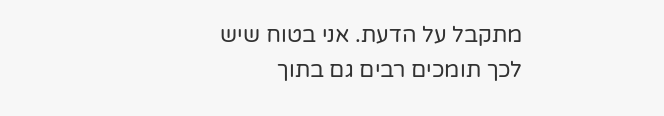מתקבל על הדעת. אני בטוח שיש לכך תומכים רבים גם בתוך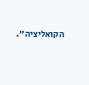הקואליציה".